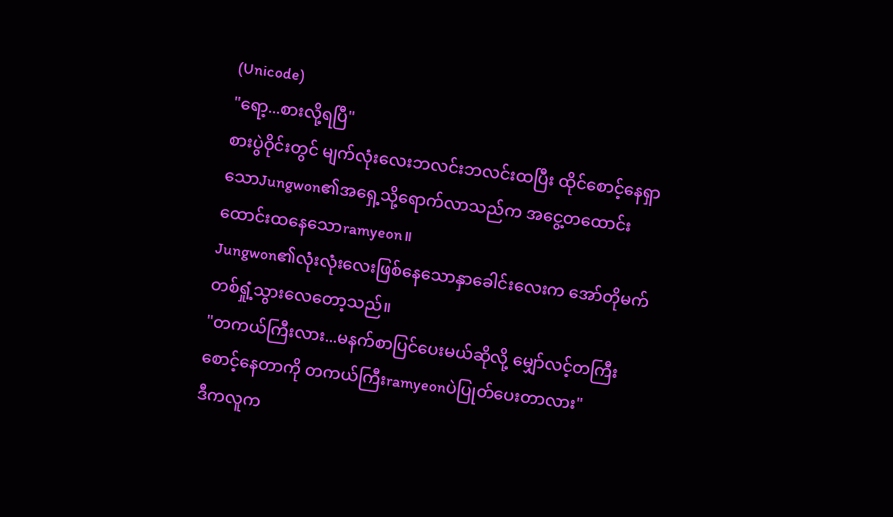(Unicode)
"ရော့...စားလို့ရပြီ"
စားပွဲဝိုင်းတွင် မျက်လုံးလေးဘလင်းဘလင်းထပြီး ထိုင်စောင့်နေရှာသောJungwon၏အရှေ့သို့ရောက်လာသည်က အငွေ့တထောင်းထောင်းထနေသောramyeon။
Jungwon၏လုံးလုံးလေးဖြစ်နေသောနှာခေါင်းလေးက အော်တိုမက်တစ်ရှုံ့သွားလေတော့သည်။
"တကယ်ကြီးလား...မနက်စာပြင်ပေးမယ်ဆိုလို့ မျှော်လင့်တကြီးစောင့်နေတာကို တကယ်ကြီးramyeonပဲပြုတ်ပေးတာလား"
ဒီကလူက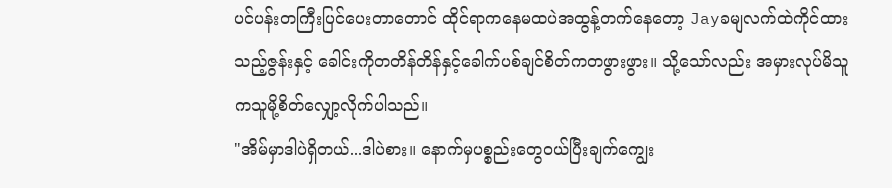ပင်ပန်းတကြီးပြင်ပေးတာတောင် ထိုင်ရာကနေမထပဲအထွန့်တက်နေတော့ Jayခမျလက်ထဲကိုင်ထားသည့်ဇွန်းနှင့် ခေါင်းကိုတတိန်တိန်နှင့်ခေါက်ပစ်ချင်စိတ်ကတဖွားဖွား။ သို့သော်လည်း အမှားလုပ်မိသူကသူမို့စိတ်လျှော့လိုက်ပါသည်။
"အိမ်မှာဒါပဲရှိတယ်...ဒါပဲစား။ နောက်မှပစ္စည်းတွေဝယ်ပြီးချက်ကျွေး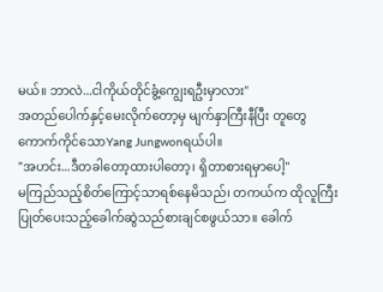မယ်။ ဘာလဲ...ငါကိုယ်တိုင်ခွံ့ကျွေးရဦးမှာလား"
အတည်ပေါက်နှင့်မေးလိုက်တော့မှ မျက်နှာကြီးနီပြီး တူတွေကောက်ကိုင်သောYang Jungwonရယ်ပါ။
"အဟင်း...ဒီတခါတော့ထားပါတော့၊ ရှိတာစားရမှာပေါ့"
မကြည်သည့်စိတ်ကြောင့်သာရစ်နေမိသည်၊ တကယ်က ထိုလူကြီးပြုတ်ပေးသည့်ခေါက်ဆွဲသည်စားချင်စဖွယ်သာ။ ခေါက်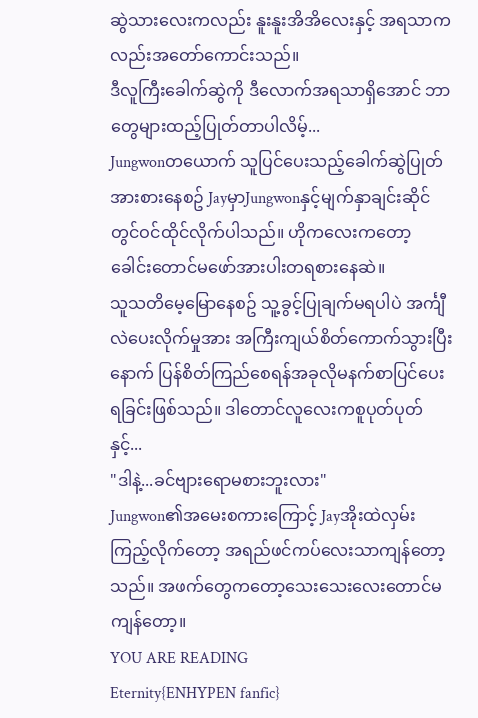ဆွဲသားလေးကလည်း နူးနူးအိအိလေးနှင့် အရသာကလည်းအတော်ကောင်းသည်။
ဒီလူကြီးခေါက်ဆွဲကို ဒီလောက်အရသာရှိအောင် ဘာတွေများထည့်ပြုတ်တာပါလိမ့်...
Jungwonတယောက် သူပြင်ပေးသည့်ခေါက်ဆွဲပြုတ်အားစားနေစဥ် JayမှာJungwonနှင့်မျက်နှာချင်းဆိုင်တွင်ဝင်ထိုင်လိုက်ပါသည်။ ဟိုကလေးကတော့ ခေါင်းတောင်မဖော်အားပါးတရစားနေဆဲ။
သူသတိမေ့မြောနေစဥ် သူ့ခွင့်ပြုချက်မရပါပဲ အင်္ကျီလဲပေးလိုက်မှုအား အကြီးကျယ်စိတ်ကောက်သွားပြီးနောက် ပြန်စိတ်ကြည်စေရန်အခုလိုမနက်စာပြင်ပေးရခြင်းဖြစ်သည်။ ဒါတောင်လူလေးကစူပုတ်ပုတ်နှင့်...
"ဒါနဲ့...ခင်ဗျားရောမစားဘူးလား"
Jungwon၏အမေးစကားကြောင့် Jayအိုးထဲလှမ်းကြည့်လိုက်တော့ အရည်ဖင်ကပ်လေးသာကျန်တော့သည်။ အဖက်တွေကတော့သေးသေးလေးတောင်မကျန်တော့။
YOU ARE READING
Eternity{ENHYPEN fanfic}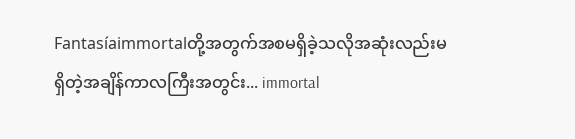Fantasíaimmortalတို့အတွက်အစမရှိခဲ့သလိုအဆုံးလည်းမရှိတဲ့အချိန်ကာလကြီးအတွင်း... immortal